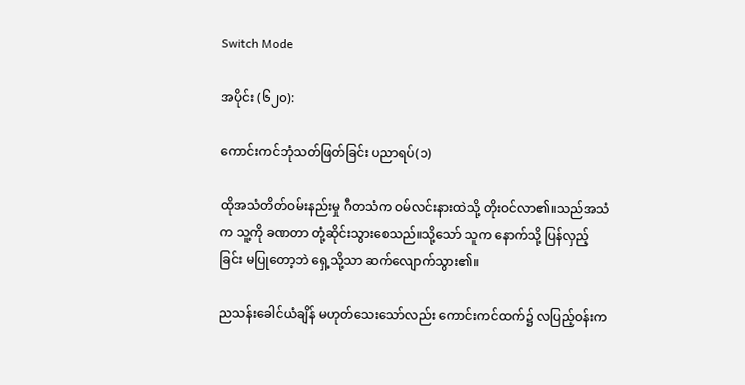Switch Mode

အပိုင်း (၆၂၀):

ကောင်းကင်ဘုံသတ်ဖြတ်ခြင်း ပညာရပ်(၁)

ထိုအသံတိတ်ဝမ်းနည်းမှု ဂီတသံက ဝမ်လင်းနားထဲသို့ တိုးဝင်လာ၏။သည်အသံက သူ့ကို ခဏတာ တုံ့ဆိုင်းသွားစေသည်။သို့သော် သူက နောက်သို့ ပြန်လှည့်ခြင်း မပြုတော့ဘဲ ရှေ့သို့သာ ဆက်လျောက်သွား၏။

ညသန်းခေါင်ယံချိန် မဟုတ်သေးသော်လည်း ကောင်းကင်ထက်၌ လပြည့်ဝန်းက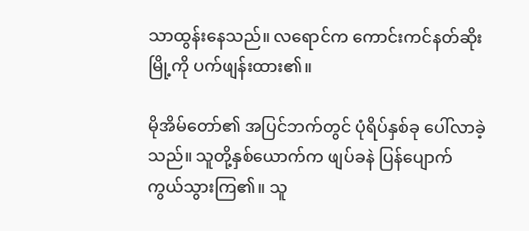သာထွန်းနေသည်။ လရောင်က ကောင်းကင်နတ်ဆိုးမြို့ကို ပက်ဖျန်းထား၏။

မိုအိမ်တော်၏ အပြင်ဘက်တွင် ပုံရိပ်နှစ်ခု ပေါ်လာခဲ့သည်။ သူတို့နှစ်ယောက်က ဖျပ်ခနဲ ပြန်ပျောက်ကွယ်သွားကြ၏။ သူ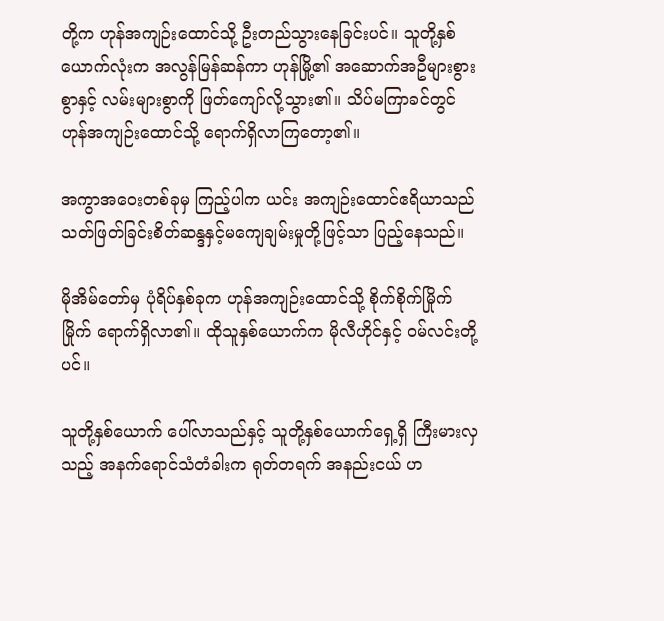တို့က ဟုန်အကျဉ်းထောင်သို့ ဦးတည်သွားနေခြင်းပင်။ သူတို့နှစ်ယောက်လုံးက အလွန်မြန်ဆန်ကာ ဟုန်မြို့၏ အဆောက်အဦများစွားစွာနှင့် လမ်းများစွာကို ဖြတ်ကျော်လို့သွား၏။ သိပ်မကြာခင်တွင် ဟုန်အကျဉ်းထောင်သို့ ရောက်ရှိလာကြတော့၏။

အကွာအဝေးတစ်ခုမှ ကြည့်ပါက ယင်း အကျဉ်းထောင်ဧရိယာသည် သတ်ဖြတ်ခြင်းစိတ်ဆန္ဒနှင့်မကျေချမ်းမှုတို့ဖြင့်သာ ပြည့်နေသည်။

မိုအိမ်တော်မှ ပုံရိပ်နှစ်ခုက ဟုန်အကျဉ်းထောင်သို့ စိုက်စိုက်မြိုက်မြိုက် ရောက်ရှိလာ၏။ ထိုသူနှစ်ယောက်က မိုလီဟိုင်နှင့် ဝမ်လင်းတို့ပင်။

သူတို့နှစ်ယောက် ပေါ်လာသည်နှင့် သူတို့နှစ်ယောက်ရှေ့ရှိ ကြီးမားလှသည့် အနက်ရောင်သံတံခါးက ရုတ်တရက် အနည်းငယ် ဟ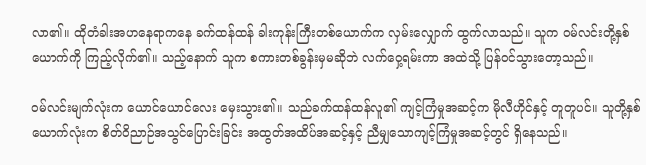လာ၏။ ထိုတံခါးအဟနေရာကနေ ခက်ထန်ထန် ခါးကုန်းကြီးတစ်ယောက်က လှမ်းလျှောက် ထွက်လာသည်။ သူက ဝမ်လင်းတို့နှစ်ယောက်ကို ကြည့်လိုက်၏။ သည့်နောက် သူက စကားတစ်ခွန်းမှမဆိုဘဲ လက်ဝှေ့ရမ်းကာ အထဲသို့ ပြန်ဝင်သွားတော့သည်။

ဝမ်လင်းမျက်လုံးက ယောင်ယောင်လေး မှေးသွား၏။ သည်ခက်ထန်ထန်လူ၏ ကျင့်ကြံမှုအဆင့်က မိုလီဟိုင်နှင့် တူတူပင်။ သူတို့နှစ်ယောက်လုံးက စိတ်ဝိညာဉ်အသွင်ပြောင်းခြင်း အထွတ်အထိပ်အဆင့်နှင့် ညီမျှသောကျင့်ကြံမှုအဆင့်တွင် ရှိနေသည်။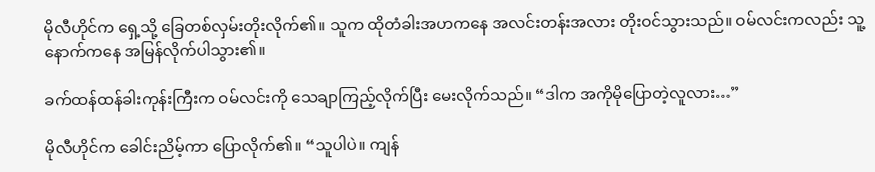မိုလီဟိုင်က ရှေ့သို့ ခြေတစ်လှမ်းတိုးလိုက်၏။ သူက ထိုတံခါးအဟကနေ အလင်းတန်းအလား တိုးဝင်သွားသည်။ ဝမ်လင်းကလည်း သူ့နောက်ကနေ အမြန်လိုက်ပါသွား၏။

ခက်ထန်ထန်ခါးကုန်းကြီးက ဝမ်လင်းကို သေချာကြည့်လိုက်ပြီး မေးလိုက်သည်။ “ဒါက အကိုမိုပြောတဲ့လူလား…”

မိုလီဟိုင်က ခေါင်းညိမ့်ကာ ပြောလိုက်၏။ “သူပါပဲ။ ကျန်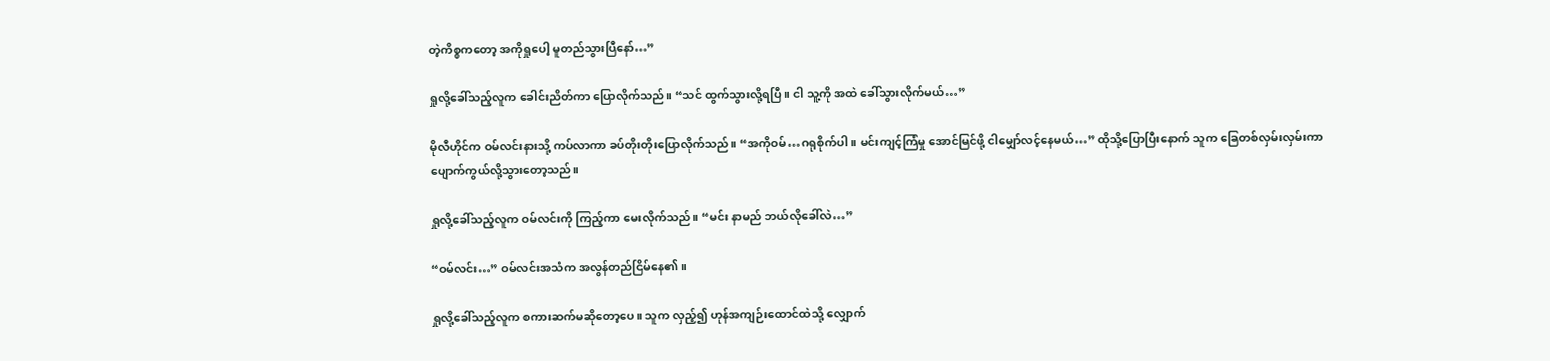တဲ့ကိစ္စကတော့ အကိုရှုပေါ့ မူတည်သွားပြီနော်…”

ရှုလို့ခေါ်သည့်လူက ခေါင်းညိတ်ကာ ပြောလိုက်သည်။ “သင် ထွက်သွားလို့ရပြီ။ ငါ သူ့ကို အထဲ ခေါ်သွားလိုက်မယ်…”

မိုလီဟိုင်က ဝမ်လင်းနားသို့ ကပ်လာကာ ခပ်တိုးတိုးပြောလိုက်သည်။ “အကိုဝမ်…ဂရုစိုက်ပါ။ မင်းကျင့်ကြံမှု အောင်မြင်ဖို့ ငါမျှော်လင့်နေမယ်…” ထိုသို့ပြောပြီးနောက် သူက ခြေတစ်လှမ်းလှမ်းကာ ပျောက်ကွယ်လို့သွားတော့သည်။

ရှုလို့ခေါ်သည့်လူက ဝမ်လင်းကို ကြည့်ကာ မေးလိုက်သည်။ “မင်း နာမည် ဘယ်လိုခေါ်လဲ…”

“ဝမ်လင်း…” ဝမ်လင်းအသံက အလွန်တည်ငြိမ်နေ၏။

ရှုလို့ခေါ်သည့်လူက စကားဆက်မဆိုတော့ပေ။ သူက လှည့်၍ ဟုန်အကျဉ်းထောင်ထဲသို့ လျှောက်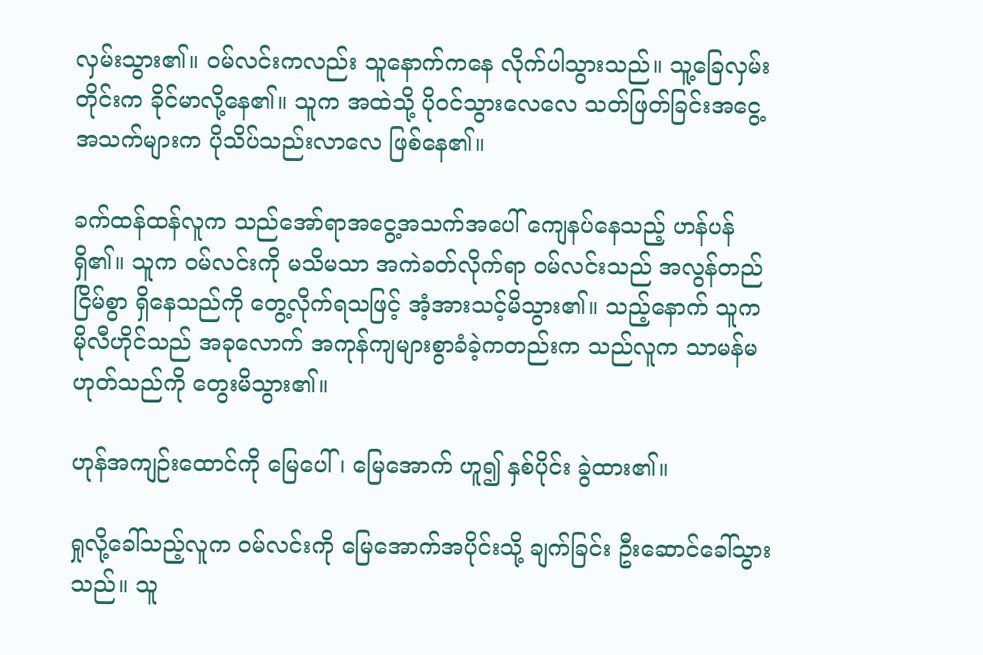လှမ်းသွား၏။ ဝမ်လင်းကလည်း သူနောက်ကနေ လိုက်ပါသွားသည်။ သူ့ခြေလှမ်းတိုင်းက ခိုင်မာလို့နေ၏။ သူက အထဲသို့ ပိုဝင်သွားလေလေ သတ်ဖြတ်ခြင်းအငွေ့အသက်များက ပိုသိပ်သည်းလာလေ ဖြစ်နေ၏။

ခက်ထန်ထန်လူက သည်အော်ရာအငွေ့အသက်အပေါ် ကျေနပ်နေသည့် ဟန်ပန်ရှိ၏။ သူက ဝမ်လင်းကို မသိမသာ အကဲခတ်လိုက်ရာ ဝမ်လင်းသည် အလွန်တည်ငြိမ်စွာ ရှိနေသည်ကို တွေ့လိုက်ရသဖြင့် အံ့အားသင့်မိသွား၏။ သည့်နောက် သူက မိုလီဟိုင်သည် အခုလောက် အကုန်ကျများစွာခံခဲ့ကတည်းက သည်လူက သာမန်မဟုတ်သည်ကို တွေးမိသွား၏။

ဟုန်အကျဉ်းထောင်ကို မြေပေါ်၊ မြေအောက် ဟူ၍ နှစ်ပိုင်း ခွဲထား၏။

ရှုလို့ခေါ်သည့်လူက ဝမ်လင်းကို မြေအောက်အပိုင်းသို့ ချက်ခြင်း ဦးဆောင်ခေါ်သွားသည်။ သူ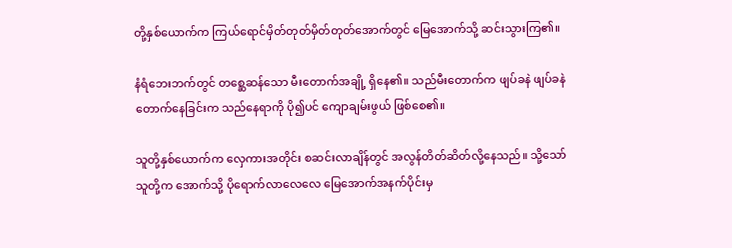တို့နှစ်ယောက်က ကြယ်ရောင်မှိတ်တုတ်မှိတ်တုတ်အောက်တွင် မြေအောက်သို့ ဆင်းသွားကြ၏။

နံရံဘေးဘက်တွင် တစ္ဆေဆန်သော မီးတောက်အချို့ ရှိနေ၏။ သည်မီးတောက်က ဖျပ်ခနဲ ဖျပ်ခနဲ တောက်နေခြင်းက သည်နေရာကို ပို၍ပင် ကျောချမ်းဖွယ် ဖြစ်စေ၏။

သူတို့နှစ်ယောက်က လှေကားအတိုင်း စဆင်းလာချိန်တွင် အလွန်တိတ်ဆိတ်လို့နေသည်။ သို့သော် သူတို့က အောက်သို့ ပိုရောက်လာလေလေ မြေအောက်အနက်ပိုင်းမှ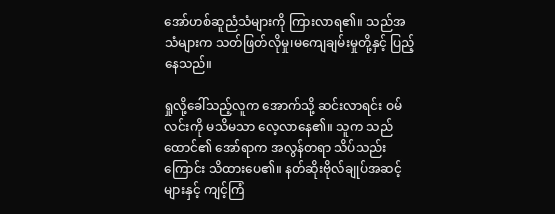အော်ဟစ်ဆူညံသံများကို ကြားလာရ၏။ သည်အသံများက သတ်ဖြတ်လိုမှု၊မကျေချမ်းမှုတို့နှင့် ပြည့်နေသည်။

ရှုလို့ခေါ်သည့်လူက အောက်သို့ ဆင်းလာရင်း ဝမ်လင်းကို မသိမသာ လေ့လာနေ၏။ သူက သည်ထောင်၏ အော်ရာက အလွန်တရာ သိပ်သည်းကြောင်း သိထားပေ၏။ နတ်ဆိုးဗိုလ်ချုပ်အဆင့်များနှင့် ကျင့်ကြံ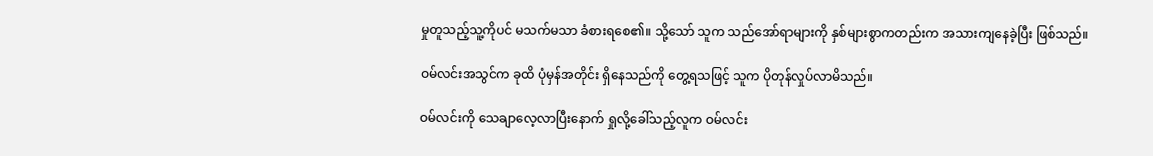မှုတူသည့်သူ့ကိုပင် မသက်မသာ ခံစားရစေ၏။ သို့သော် သူက သည်အော်ရာများကို နှစ်များစွာကတည်းက အသားကျနေခဲ့ပြီး ဖြစ်သည်။

ဝမ်လင်းအသွင်က ခုထိ ပုံမှန်အတိုင်း ရှိနေသည်ကို တွေ့ရသဖြင့် သူက ပိုတုန်လှုပ်လာမိသည်။

ဝမ်လင်းကို သေချာလေ့လာပြီးနောက် ရှုလို့ခေါ်သည့်လူက ဝမ်လင်း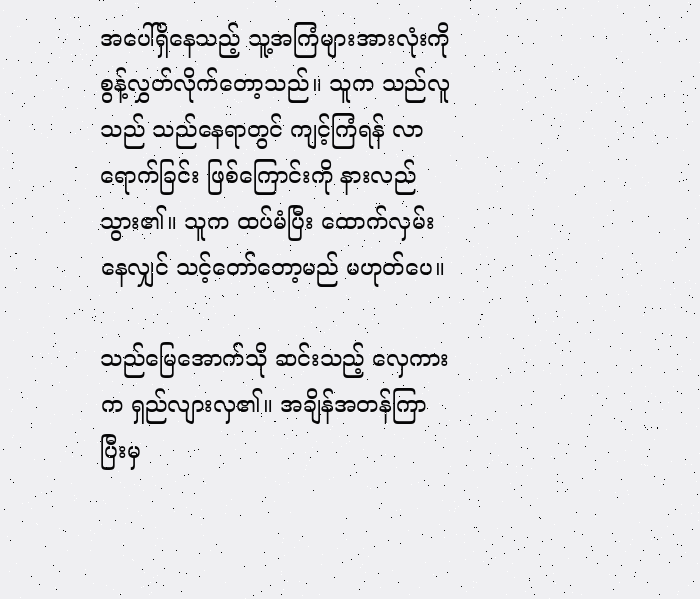အပေါ်ရှိနေသည့် သူ့အကြံများအားလုံးကို စွန့်လွှတ်လိုက်တော့သည်။ သူက သည်လူသည် သည်နေရာတွင် ကျင့်ကြံရန် လာရောက်ခြင်း ဖြစ်ကြောင်းကို နားလည်သွား၏။ သူက ထပ်မံပြီး ထောက်လှမ်းနေလျှင် သင့်တော်တော့မည် မဟုတ်ပေ။

သည်မြေအောက်သို ဆင်းသည့် လှေကားက ရှည်လျားလှ၏။ အချိန်အတန်ကြာပြီးမှ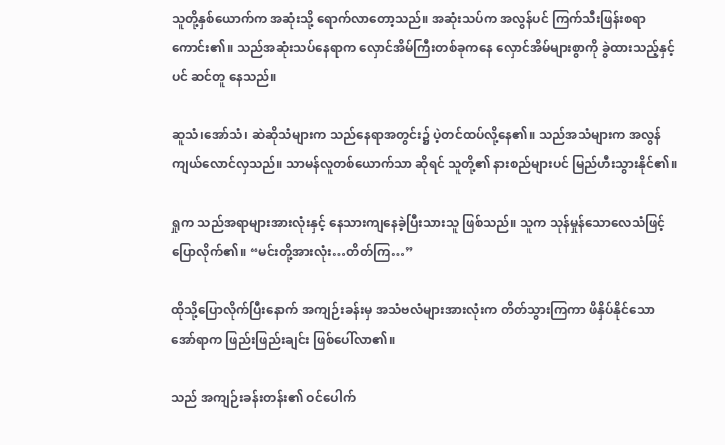သူတို့နှစ်ယောက်က အဆုံးသို့ ရောက်လာတော့သည်။ အဆုံးသပ်က အလွန်ပင် ကြက်သီးဖြန်းစရာ ကောင်း၏။ သည်အဆုံးသပ်နေရာက လှောင်အိမ်ကြီးတစ်ခုကနေ လှောင်အိမ်များစွာကို ခွဲထားသည့်နှင့်ပင် ဆင်တူ နေသည်။

ဆူသံ၊အော်သံ၊ ဆဲဆိုသံများက သည်နေရာအတွင်း၌ ပဲ့တင်ထပ်လို့နေ၏။ သည်အသံများက အလွန်ကျယ်လောင်လှသည်။ သာမန်လူတစ်ယောက်သာ ဆိုရင် သူတို့၏ နားစည်များပင် မြည်ဟီးသွားနိုင်၏။

ရှုက သည်အရာများအားလုံးနှင့် နေသားကျနေခဲ့ပြီးသားသူ ဖြစ်သည်။ သူက သုန်မှုန်သောလေသံဖြင့် ပြောလိုက်၏။ “မင်းတို့အားလုံး…တိတ်ကြ…”

ထိုသို့ပြောလိုက်ပြီးနောက် အကျဉ်းခန်းမှ အသံဗလံများအားလုံးက တိတ်သွားကြကာ ဖိနှိပ်နိုင်သော အော်ရာက ဖြည်းဖြည်းချင်း ဖြစ်ပေါ်လာ၏။

သည် အကျဉ်းခန်းတန်း၏ ဝင်ပေါက်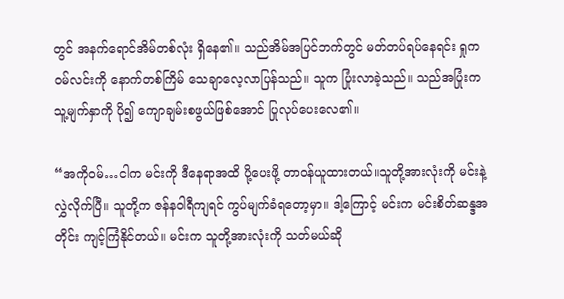တွင် အနက်ရောင်အိမ်တစ်လုံး ရှိနေ၏။ သည်အိမ်အပြင်ဘက်တွင် မတ်တပ်ရပ်နေရင်း ရှုက ဝမ်လင်းကို နောက်တစ်ကြိမ် သေချာလေ့လာပြန်သည်။ သူက ပြုံးလာခဲ့သည်။ သည်အပြုံးက သူ့မျက်နှာကို ပို၍ ကျောချမ်းစဖွယ်ဖြစ်အောင် ပြုလုပ်ပေးလေ၏။

“အကိုဝမ်…ငါက မင်းကို ဒီနေရာအထိ ပို့ပေးဖို့ တာဝန်ယူထားတယ်။သူတို့အားလုံးကို မင်းနဲ့ လွှဲလိုက်ပြီ။ သူတို့က ဇန်နဝါရီကျရင် ကွပ်မျက်ခံရတော့မှာ။ ဒါ့ကြောင့် မင်းက မင်းစိတ်ဆန္ဒအတိုင်း ကျင့်ကြံနိုင်တယ်။ မင်းက သူတို့အားလုံးကို သတ်မယ်ဆို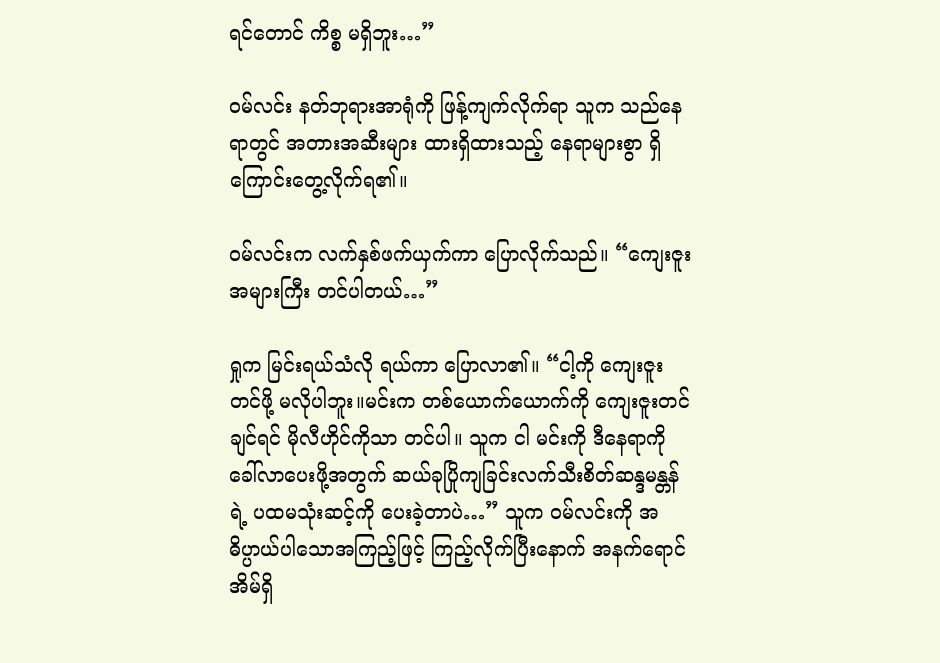ရင်တောင် ကိစ္စ မရှိဘူး…”

ဝမ်လင်း နတ်ဘုရားအာရုံကို ဖြန့်ကျက်လိုက်ရာ သူက သည်နေရာတွင် အတားအဆီးများ ထားရှိထားသည့် နေရာများစွာ ရှိကြောင်းတွေ့လိုက်ရ၏။

ဝမ်လင်းက လက်နှစ်ဖက်ယှက်ကာ ပြောလိုက်သည်။ “ကျေးဇူးအများကြီး တင်ပါတယ်…”

ရှုက မြင်းရယ်သံလို ရယ်ကာ ပြောလာ၏။ “ငါ့ကို ကျေးဇူးတင်ဖို့ မလိုပါဘူး။မင်းက တစ်ယောက်ယောက်ကို ကျေးဇူးတင်ချင်ရင် မိုလီဟိုင်ကိုသာ တင်ပါ။ သူက ငါ မင်းကို ဒီနေရာကို ခေါ်လာပေးဖို့အတွက် ဆယ်ခုပြိုကျခြင်းလက်သီးစိတ်ဆန္ဒမန္တန်ရဲ့ ပထမသုံးဆင့်ကို ပေးခဲ့တာပဲ…” သူက ဝမ်လင်းကို အဓိပ္ပာယ်ပါသောအကြည့်ဖြင့် ကြည့်လိုက်ပြီးနောက် အနက်ရောင်အိမ်ရှိ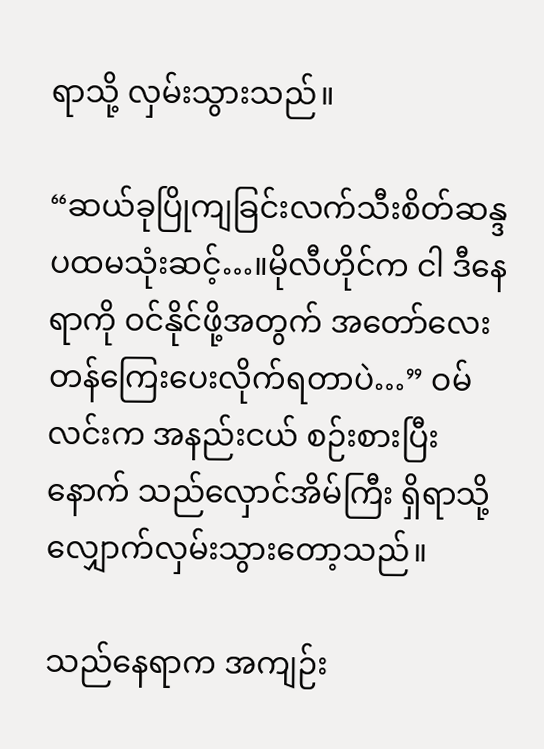ရာသို့ လှမ်းသွားသည်။

“ဆယ်ခုပြိုကျခြင်းလက်သီးစိတ်ဆန္ဒ ပထမသုံးဆင့်…။မိုလီဟိုင်က ငါ ဒီနေရာကို ဝင်နိုင်ဖို့အတွက် အတော်လေး တန်ကြေးပေးလိုက်ရတာပဲ…” ဝမ်လင်းက အနည်းငယ် စဉ်းစားပြီးနောက် သည်လှောင်အိမ်ကြီး ရှိရာသို့ လျှောက်လှမ်းသွားတော့သည်။

သည်နေရာက အကျဉ်း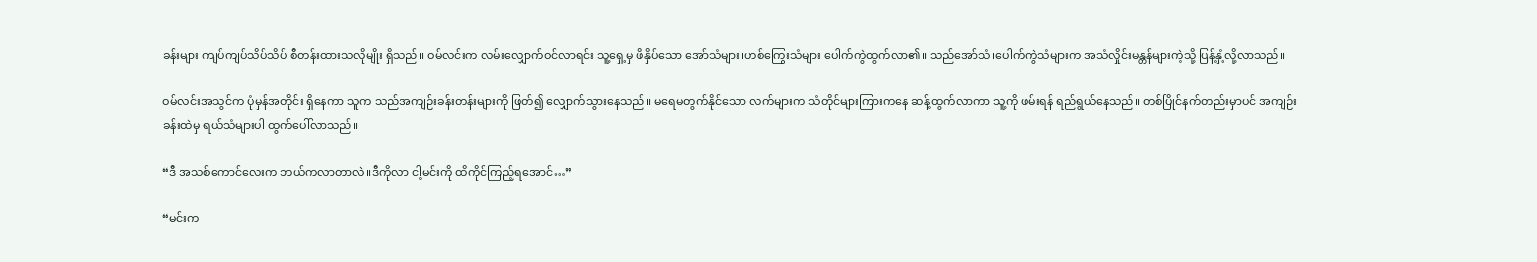ခန်းများ ကျပ်ကျပ်သိပ်သိပ် စီတန်းထားသလိုမျိုး ရှိသည်။ ဝမ်လင်းက လမ်းလျှောက်ဝင်လာရင်း သူ့ရှေ့မှ ဖိနှိပ်သော အော်သံများ၊ဟစ်ကြွေးသံများ ပေါက်ကွဲထွက်လာ၏။ သည်အော်သံ၊ပေါက်ကွဲသံများက အသံလှိုင်းမန္တန်များကဲ့သို့ ပြန့်နှံ့လို့လာသည်။

ဝမ်လင်းအသွင်က ပုံမှန်အတိုင်း ရှိနေကာ သူက သည်အကျဉ်းခန်းတန်းများကို ဖြတ်၍ လျှောက်သွားနေသည်။ မရေမတွက်နိုင်သော လက်များက သံတိုင်များကြားကနေ ဆန့်ထွက်လာကာ သူ့ကို ဖမ်းရန် ရည်ရွယ်နေသည်။ တစ်ပြိုင်နက်တည်းမှာပင် အကျဉ်းခန်းထဲမှ ရယ်သံများပါ ထွက်ပေါ်လာသည်။

“ဒီ အသစ်ကောင်လေးက ဘယ်ကလာတာလဲ။ဒီကိုလာ ငါ့မင်းကို ထိကိုင်ကြည့်ရအောင်…”

“မင်းက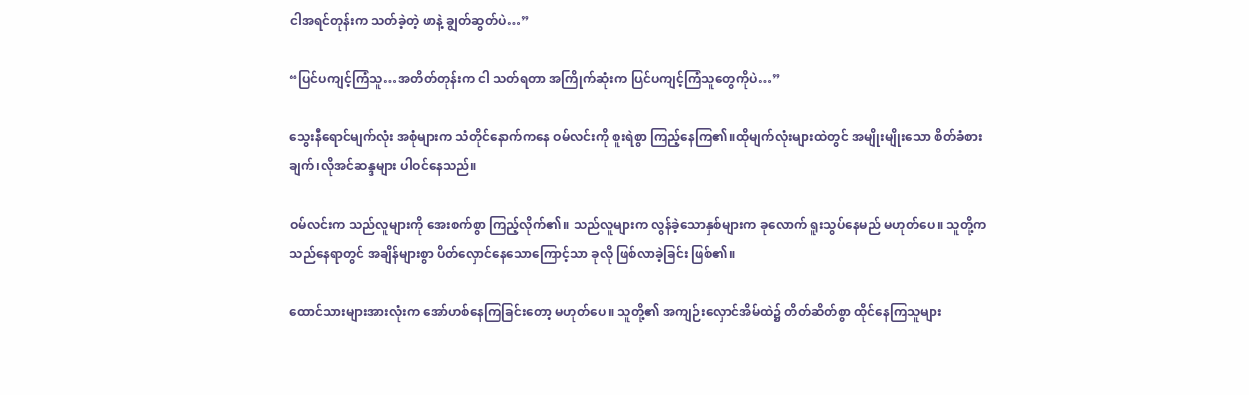ငါအရင်တုန်းက သတ်ခဲ့တဲ့ ဖာနဲ့ ချွတ်ဆွတ်ပဲ…”

“ပြင်ပကျင့်ကြံသူ…အတိတ်တုန်းက ငါ သတ်ရတာ အကြိုက်ဆုံးက ပြင်ပကျင့်ကြံသူတွေကိုပဲ…”

သွေးနီရောင်မျက်လုံး အစုံများက သံတိုင်နောက်ကနေ ဝမ်လင်းကို စူးရဲစွာ ကြည့်နေကြ၏။ထိုမျက်လုံးများထဲတွင် အမျိုးမျိုးသော စိတ်ခံစားချက်၊လိုအင်ဆန္ဒများ ပါဝင်နေသည်။

ဝမ်လင်းက သည်လူများကို‌ အေးစက်စွာ ကြည့်လိုက်၏။ သည်လူများက လွန်ခဲ့သောနှစ်များက ခုလောက် ရူးသွပ်နေမည် မဟုတ်ပေ။ သူတို့က သည်နေရာတွင် အချိန်များစွာ ပိတ်လှောင်နေသောကြောင့်သာ ခုလို ဖြစ်လာခဲ့ခြင်း ဖြစ်၏။

ထောင်သားများအားလုံးက အော်ဟစ်နေကြခြင်းတော့ မဟုတ်ပေ။ သူတို့၏ အကျဉ်းလှောင်အိမ်ထဲ၌ တိတ်ဆိတ်စွာ ထိုင်နေကြသူများ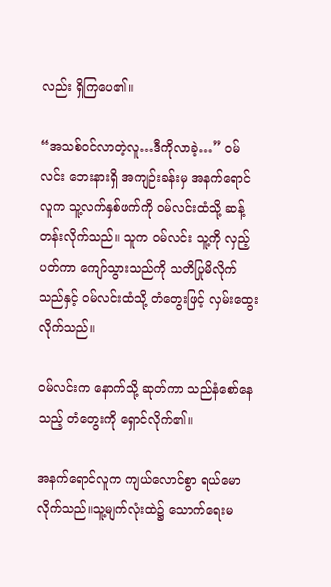လည်း ရှိကြပေ၏။

“အသစ်ဝင်လာတဲ့လူ…ဒီကိုလာခဲ့…” ဝမ်လင်း ဘေးနားရှိ အကျဉ်းခန်းမှ အနက်ရောင်လူက သူ့လက်နှစ်ဖက်ကို ဝမ်လင်းထံသို့ ဆန့်တန်းလိုက်သည်။ သူက ဝမ်လင်း သူ့ကို လှည့်ပတ်ကာ ကျော်သွားသည်ကို သတိပြုမိလိုက်သည်နှင့် ဝမ်လင်းထံသို့ တံတွေးဖြင့် လှမ်းထွေးလိုက်သည်။

ဝမ်လင်းက နောက်သို့ ဆုတ်ကာ သည်နံစော်နေသည့် တံတွေးကို ရှောင်လိုက်၏။

အနက်ရောင်လူက ကျယ်လောင်စွာ ရယ်မောလိုက်သည်။သူ့မျက်လုံးထဲ၌ သောက်ရေးမ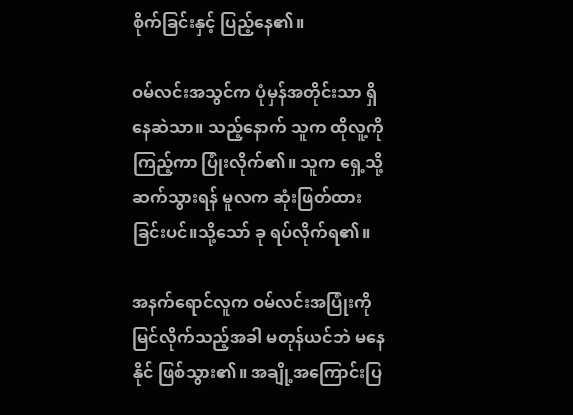စိုက်ခြင်းနှင့် ပြည့်နေ၏။

ဝမ်လင်းအသွင်က ပုံမှန်အတိုင်းသာ ရှိနေဆဲသာ။ သည့်နောက် သူက ထိုလူ့ကို ကြည့်ကာ ပြုံးလိုက်၏။ သူက ရှေ့သို့ဆက်သွားရန် မူလက ဆုံးဖြတ်ထားခြင်းပင်။သို့သော် ခု ရပ်လိုက်ရ၏။

အနက်ရောင်လူက ဝမ်လင်းအပြုံးကို မြင်လိုက်သည့်အခါ မတုန်ယင်ဘဲ မနေနိုင် ဖြစ်သွား၏။ အချို့အကြောင်းပြ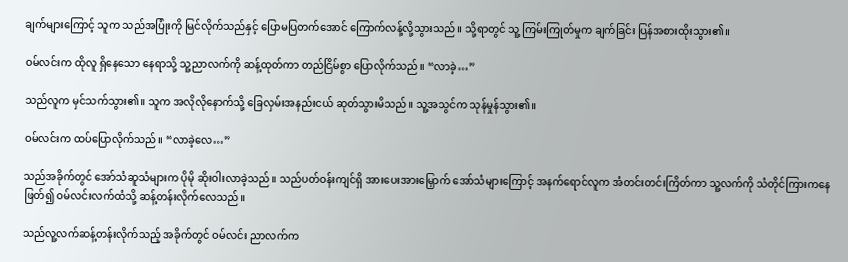ချက်များကြောင့် သူက သည်အပြုံးကို မြင်လိုက်သည်နှင့် ပြောမပြတက်အောင် ကြောက်လန့်လို့သွားသည်။ သို့ရာတွင် သူ့ ကြမ်းကြုတ်မှုက ချက်ခြင်း ပြန်အစားထိုးသွား၏။

ဝမ်လင်းက ထိုလူ ရှိနေသော နေရာသို့ သူ့ညာလက်ကို ဆန့်ထုတ်ကာ တည်ငြိမ်စွာ ပြောလိုက်သည်။ “လာခဲ့…”

သည်လူက မှင်သက်သွား၏။ သူက အလိုလိုနောက်သို့ ခြေလှမ်းအနည်းငယ် ဆုတ်သွားမိသည်။ သူ့အသွင်က သုန်မှုန်သွား၏။

ဝမ်လင်းက ထပ်ပြောလိုက်သည်။ “လာခဲ့လေ…”

သည်အခိုက်တွင် အော်သံဆူသံများက ပိုမို ဆိုးဝါးလာခဲ့သည်။ သည်ပတ်ဝန်းကျင်ရှိ အားပေးအားမြှောက် အော်သံများကြောင့် အနက်ရောင်လူက အံတင်းတင်းကြိတ်ကာ သူ့လက်ကို သံတိုင်ကြားကနေ ဖြတ်၍ ဝမ်လင်းလက်ထံသို့ ဆန့်တန်းလိုက်လေသည်။

သည်လူ့လက်ဆန့်တန်းလိုက်သည့် အခိုက်တွင် ဝမ်လင်း ညာလက်က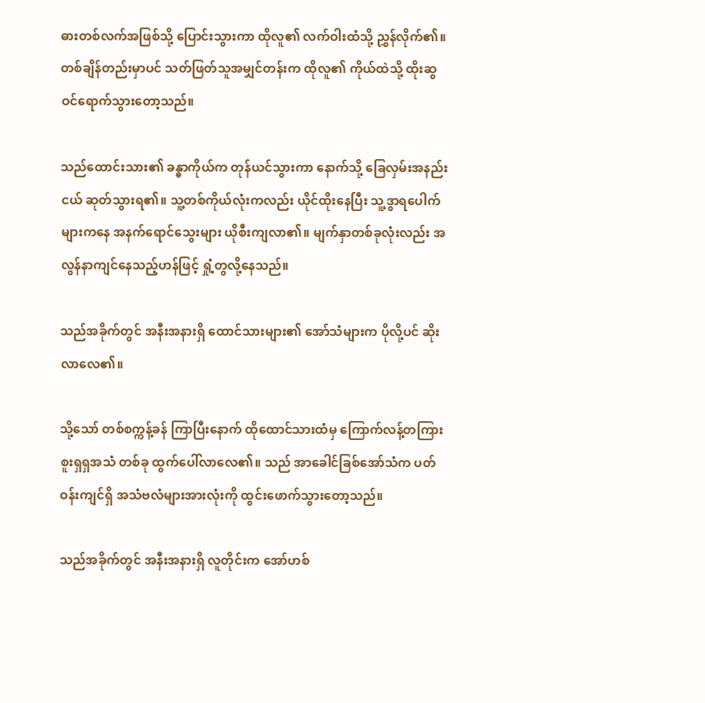ဓားတစ်လက်အဖြစ်သို့ ပြောင်းသွားကာ ထိုလူ၏ လက်ဝါးထံသို့ ညွှန်လိုက်၏။ တစ်ချိန်တည်းမှာပင် သတ်ဖြတ်သူအမျှင်တန်းက ထိုလူ၏ ကိုယ်ထဲသို့ ထိုးဆွ ဝင်ရောက်သွားတော့သည်။

သည်ထောင်းသား၏ ခန္ဓာကိုယ်က တုန်ယင်သွားကာ နောက်သို့ ခြေလှမ်းအနည်းငယ် ဆုတ်သွားရ၏။ သူ့တစ်ကိုယ်လုံးကလည်း ယိုင်ထိုးနေပြီး သူ့ဒွာရပေါက်များကနေ အနက်ရောင်သွေးများ ယိုစီးကျလာ၏။ မျက်နှာတစ်ခုလုံးလည်း အလွန်နာကျင်နေသည့်ဟန်ဖြင့် ရှုံ့တွလို့နေသည်။

သည်အခိုက်တွင် အနီးအနားရှိ ထောင်သားများ၏ အော်သံများက ပိုလို့ပင် ဆိုးလာလေ၏။

သို့သော် တစ်စက္ကန့်ခန် ကြာပြီးနောက် ထိုထောင်သားထံမှ ကြောက်လန့်တကြား စူးရှရှအသံ တစ်ခု ထွက်ပေါ်လာလေ၏။ သည် အာခေါင်ခြစ်အော်သံက ပတ်ဝန်းကျင်ရှိ အသံဗလံများအားလုံးကို ထွင်းဖောက်သွားတော့သည်။

သည်အခိုက်တွင် အနီးအနားရှိ လူတိုင်းက အော်ဟစ်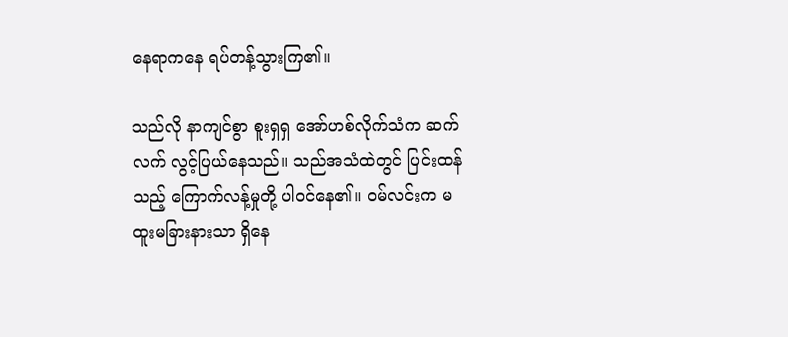နေရာကနေ ရပ်တန့်သွားကြ၏။

သည်လို နာကျင်စွာ စူးရှရှ အော်ဟစ်လိုက်သံက ဆက်လက် လွင့်ပြယ်နေသည်။ သည်အသံထဲတွင် ပြင်းထန်သည့် ကြောက်လန့်မှုတို့ ပါဝင်နေ၏။ ဝမ်လင်းက မထူးမခြားနားသာ ရှိနေ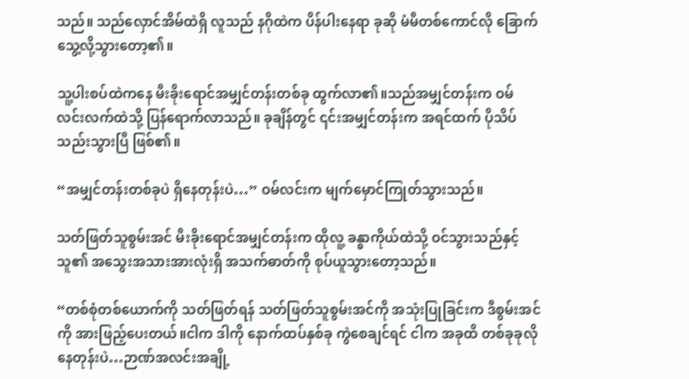သည်။ သည်လှောင်အိမ်ထဲရှိ လူသည် နဂိုထဲက ပိန်ပါးနေရာ ခုဆို မံမီတစ်ကောင်လို ခြောက်သွေ့လို့သွားတော့၏။

သူ့ပါးစပ်ထဲကနေ မီးခိုးရောင်အမျှင်တန်းတစ်ခု ထွက်လာ၏။သည်အမျှင်တန်းက ဝမ်လင်းလက်ထဲသို့ ပြန်ရောက်လာသည်။ ခုချိန်တွင် ၎င်းအမျှင်တန်းက အရင်ထက် ပိုသိပ်သည်းသွားပြီ ဖြစ်၏။

“အမျှင်တန်းတစ်ခုပဲ ရှိနေတုန်းပဲ…” ဝမ်လင်းက မျက်မှောင်ကြုတ်သွားသည်။

သတ်ဖြတ်သူစွမ်းအင် မီးခိုးရောင်အမျှင်တန်းက ထိုလူ့ ခန္ဓာကိုယ်ထဲသို့ ဝင်သွားသည်နှင့် သူ၏ အသွေးအသားအားလုံးရှိ အသက်ဓာတ်ကို စုပ်ယူသွားတော့သည်။

“တစ်စုံတစ်ယောက်ကို သတ်ဖြတ်ရန် သတ်ဖြတ်သူစွမ်းအင်ကို အသုံးပြုခြင်းက ဒီစွမ်းအင်ကို အားဖြည့်ပေးတယ်။ငါက ဒါကို နောက်ထပ်နှစ်ခု ကွဲစေချင်ရင် ငါက အခုထိ တစ်ခုခုလိုနေတုန်းပဲ…ဉာဏ်အလင်းအချို့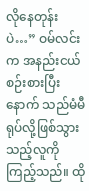လိုနေတုန်းပဲ…” ဝမ်လင်းက အနည်းငယ် စဉ်းစားပြီးနောက် သည်မံမီရုပ်လို့ဖြစ်သွားသည့်လူကို ကြည့်သည်။ ထို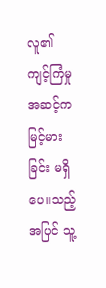လူ၏ ကျင့်ကြံမှုအဆင့်က မြင့်မားခြင်း မရှိပေ။သည့်အပြင် သူ့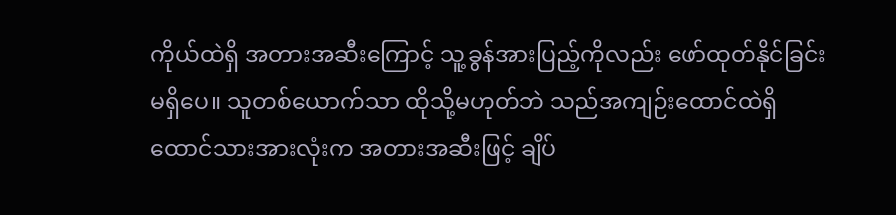ကိုယ်ထဲရှိ အတားအဆီးကြောင့် သူ့ခွန်အားပြည့်ကိုလည်း ဖော်ထုတ်နိုင်ခြင်း မရှိပေ။ သူတစ်ယောက်သာ ထိုသို့မဟုတ်ဘဲ သည်အကျဉ်းထောင်ထဲရှိ ထောင်သားအားလုံးက အတားအဆီးဖြင့် ချိပ်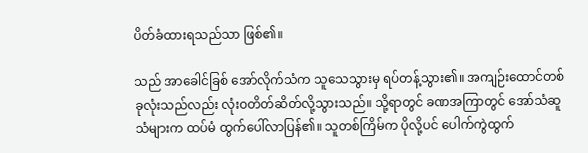ပိတ်ခံထားရသည်သာ ဖြစ်၏။

သည် အာခေါင်ခြစ် အော်လိုက်သံက သူသေသွားမှ ရပ်တန့်သွား၏။ အကျဉ်းထောင်တစ်ခုလုံးသည်လည်း လုံးဝတိတ်ဆိတ်လို့သွားသည်။ သို့ရာတွင် ခဏအကြာတွင် အော်သံဆူသံများက ထပ်မံ ထွက်ပေါ်လာပြန်၏။ သူတစ်ကြိမ်က ပိုလို့ပင် ပေါက်ကွဲထွက်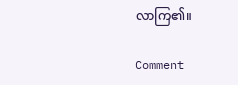လာကြ၏။

Comment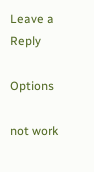Leave a Reply

Options

not work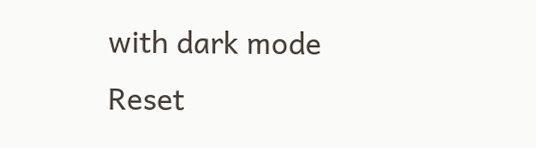with dark mode
Reset